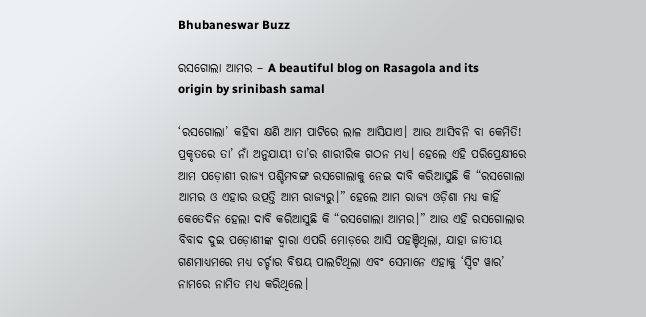Bhubaneswar Buzz

ରସଗୋଲା ଆମର – A beautiful blog on Rasagola and its origin by srinibash samal

‘ରସଗୋଲା’ କହିବା କ୍ଷଣି ଆମ ପାଟିରେ ଲାଳ ଆସିଯାଏ। ଆଉ ଆସିବନି ବା କେମିତି! ପ୍ରକୃତରେ ତା’ ନାଁ ଅନୁଯାୟୀ ତା’ର ଶାରୀରିକ ଗଠନ ମଧ୍ୟ। ହେଲେ ଏହି ପରିପ୍ରେକ୍ଷୀରେ ଆମ ପଡ଼ୋଶୀ ରାଜ୍ୟ ପଶ୍ଚିମବଙ୍ଗ ରସଗୋଲାକୁ ନେଇ ଦାବି କରିଆସୁଛି କି “ରସଗୋଲା ଆମର ଓ ଏହାର ଉତ୍ପତ୍ତି ଆମ ରାଜ୍ୟରୁ।” ହେଲେ ଆମ ରାଜ୍ୟ ଓଡ଼ିଶା ମଧ୍ୟ କାହିଁ କେତେଦିନ ହେଲା ଦାବି କରିଆସୁଛି କି “ରସଗୋଲା ଆମର।” ଆଉ ଏହି ରସଗୋଲାର ବିବାଦ ଦୁଇ ପଡ଼ୋଶୀଙ୍କ ଦ୍ଵାରା ଏପରି ମୋଡ଼ରେ ଆସି ପହଞ୍ଚିଥିଲା, ଯାହା ଜାତୀୟ ଗଣମାଧ୍ୟମରେ ମଧ୍ୟ ଚର୍ଚ୍ଚାର ବିଷୟ ପାଲଟିଥିଲା ଏବଂ ସେମାନେ ଏହାକୁ ‘ସ୍ୱିଟ ୱାର’ ନାମରେ ନାମିତ ମଧ୍ୟ କରିଥିଲେ।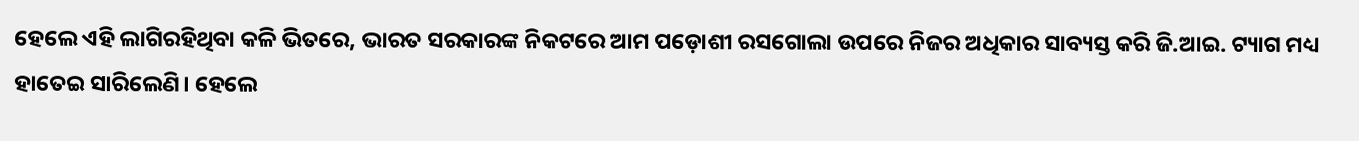ହେଲେ ଏହି ଲାଗିରହିଥିବା କଳି ଭିତରେ, ଭାରତ ସରକାରଙ୍କ ନିକଟରେ ଆମ ପଡ଼ୋଶୀ ରସଗୋଲା ଉପରେ ନିଜର ଅଧିକାର ସାବ୍ୟସ୍ତ କରି ଜି.ଆଇ. ଟ୍ୟାଗ ମଧ୍ୟ ହାତେଇ ସାରିଲେଣି। ହେଲେ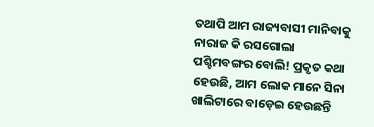ତଥାପି ଆମ ରାଜ୍ୟବାସୀ ମାନିବାକୁ ନାରାଜ କି ରସଗୋଲା ପଶ୍ଚିମବଙ୍ଗର ବୋଲି! ପ୍ରକୃତ କଥା ହେଉଛି, ଆମ ଲୋକ ମାନେ ସିନା ଖାଲିଟାରେ ବାଡ଼େଇ ହେଉଛନ୍ତି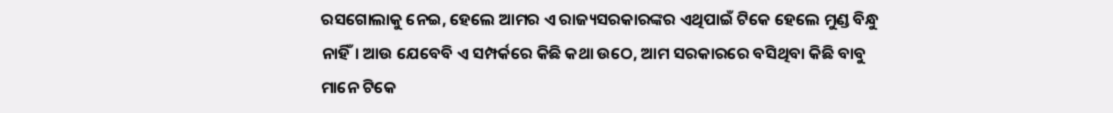ରସଗୋଲାକୁ ନେଇ, ହେଲେ ଆମର ଏ ରାଜ୍ୟସରକାରଙ୍କର ଏଥିପାଇଁ ଟିକେ ହେଲେ ମୁଣ୍ଡ ବିନ୍ଧୁ ନାହିଁ। ଆଉ ଯେବେବି ଏ ସମ୍ପର୍କରେ କିଛି କଥା ଉଠେ, ଆମ ସରକାରରେ ବସିଥିବା କିଛି ବାବୁ ମାନେ ଟିକେ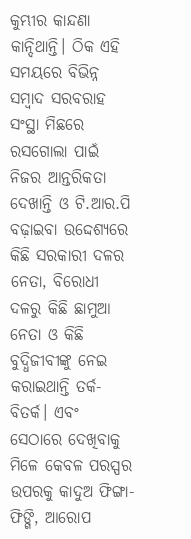କୁମ୍ଭୀର କାନ୍ଦଣା କାନ୍ଦିଥାନ୍ତି। ଠିକ ଏହି ସମୟରେ ବିଭିନ୍ନ ସମ୍ବାଦ ସରବରାହ ସଂସ୍ଥା ମିଛରେ ରସଗୋଲା ପାଇଁ ନିଜର ଆନ୍ତରିକତା ଦେଖାନ୍ତି ଓ ଟି.ଆର.ପି ବଢ଼ାଇବା ଉଦ୍ଦେଶ୍ୟରେ କିଛି ସରକାରୀ ଦଳର ନେତା, ବିରୋଧୀ ଦଳରୁ କିଛି ଛାମୁଆ ନେତା ଓ କିଛି ବୁଦ୍ଧିଜୀବୀଙ୍କୁ ନେଇ କରାଇଥାନ୍ତି ତର୍କ-ବିତର୍କ। ଏବଂ ସେଠାରେ ଦେଖିବାକୁ ମିଳେ କେବଳ ପରସ୍ପର ଉପରକୁ କାଦୁଅ ଫିଙ୍ଗା-ଫିଙ୍ଗି, ଆରୋପ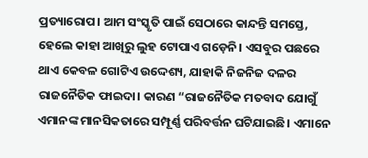ପ୍ରତ୍ୟାରୋପ। ଆମ ସଂସ୍କୃତି ପାଇଁ ସେଠାରେ କାନ୍ଦନ୍ତି ସମସ୍ତେ, ହେଲେ କାହା ଆଖିରୁ ଲୁହ ଟୋପାଏ ଗଡ଼େନି। ଏସବୁର ପଛରେ ଥାଏ କେବଳ ଗୋଟିଏ ଉଦ୍ଦେଶ୍ୟ, ଯାହାକି ନିଜନିଜ ଦଳର ରାଜନୈତିକ ଫାଇଦା। କାରଣ “ରାଜନୈତିକ ମତବାଦ ଯୋଗୁଁ ଏମାନଙ୍କ ମାନସିକତାରେ ସମ୍ପୂର୍ଣ୍ଣ ପରିବର୍ତ୍ତନ ଘଟିଯାଇଛି। ଏମାନେ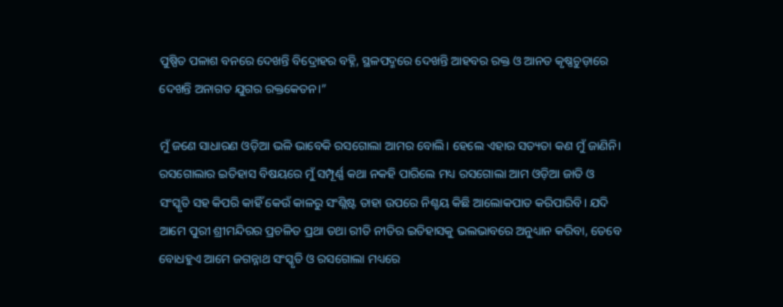ପୁଷ୍ପିତ ପଳାଶ ବନରେ ଦେଖନ୍ତି ବିଦ୍ରୋହର ବହ୍ନି, ସ୍ଥଳପଦ୍ମରେ ଦେଖନ୍ତି ଆହବର ରକ୍ତ ଓ ଆନତ କୃଷ୍ଣଚୁଡ଼ାରେ ଦେଖନ୍ତି ଅନାଗତ ଯୁଗର ରକ୍ତକେତନ।”

ମୁଁ ଜଣେ ସାଧାରଣ ଓଡ଼ିଆ ଭଳି ଭାବେକି ରସଗୋଲା ଆମର ବୋଲି। ହେଲେ ଏହାର ସତ୍ୟତା କଣ ମୁଁ ଜାଣିନି। ରସଗୋଲାର ଇତିହାସ ବିଷୟରେ ମୁଁ ସମ୍ପୂର୍ଣ୍ଣ କଥା ନକହି ପାରିଲେ ମଧ୍ୟ ରସଗୋଲା ଆମ ଓଡ଼ିଆ ଜାତି ଓ ସଂସ୍କୃତି ସହ କିପରି କାହିଁ କେଉଁ କାଳରୁ ସଂଶ୍ଲିଷ୍ଟ ତାହା ଉପରେ ନିଶ୍ଚୟ କିଛି ଆଲୋକପାତ କରିପାରିବି। ଯଦି ଆମେ ପୁରୀ ଶ୍ରୀମନ୍ଦିରର ପ୍ରଚଳିତ ପ୍ରଥା ତଥା ରୀତି ନୀତିର ଇତିହାସକୁ ଭଲଭାବରେ ଅନୁଧ୍ୟାନ କରିବା, ତେବେ ବୋଧହୁଏ ଆମେ ଜଗନ୍ନାଥ ସଂସ୍କୃତି ଓ ରସଗୋଲା ମଧ୍ୟରେ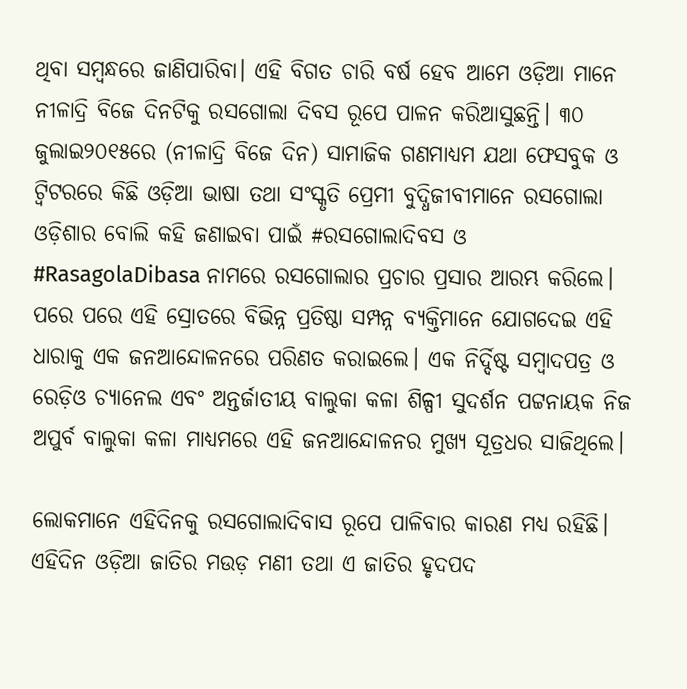ଥିବା ସମ୍ବନ୍ଧରେ ଜାଣିପାରିବା। ଏହି ବିଗତ ଚାରି ବର୍ଷ ହେବ ଆମେ ଓଡ଼ିଆ ମାନେ ନୀଳାଦ୍ରି ବିଜେ ଦିନଟିକୁ ରସଗୋଲା ଦିବସ ରୂପେ ପାଳନ କରିଆସୁଛନ୍ତି। ୩୦ ଜୁଲାଇ୨୦୧୫ରେ (ନୀଳାଦ୍ରି ବିଜେ ଦିନ) ସାମାଜିକ ଗଣମାଧ୍ୟମ ଯଥା ଫେସବୁକ ଓ ଟ୍ୱିଟରରେ କିଛି ଓଡ଼ିଆ ଭାଷା ତଥା ସଂସ୍କୃତି ପ୍ରେମୀ ବୁଦ୍ଧିଜୀବୀମାନେ ରସଗୋଲା ଓଡ଼ିଶାର ବୋଲି କହି ଜଣାଇବା ପାଇଁ #ରସଗୋଲାଦିବସ ଓ #RasagolaDibasa ନାମରେ ରସଗୋଲାର ପ୍ରଚାର ପ୍ରସାର ଆରମ୍ଭ କରିଲେ। ପରେ ପରେ ଏହି ସ୍ରୋତରେ ବିଭିନ୍ନ ପ୍ରତିଷ୍ଠା ସମ୍ପନ୍ନ ବ୍ୟକ୍ତିମାନେ ଯୋଗଦେଇ ଏହି ଧାରାକୁ ଏକ ଜନଆନ୍ଦୋଳନରେ ପରିଣତ କରାଇଲେ। ଏକ ନିର୍ଦ୍ଦିଷ୍ଟ ସମ୍ବାଦପତ୍ର ଓ ରେଡ଼ିଓ ଚ୍ୟାନେଲ ଏବଂ ଅନ୍ତର୍ଜାତୀୟ ବାଲୁକା କଳା ଶିଳ୍ପୀ ସୁଦର୍ଶନ ପଟ୍ଟନାୟକ ନିଜ ଅପୁର୍ବ ବାଲୁକା କଳା ମାଧ୍ୟମରେ ଏହି ଜନଆନ୍ଦୋଳନର ମୁଖ୍ୟ ସୂତ୍ରଧର ସାଜିଥିଲେ।

ଲୋକମାନେ ଏହିଦିନକୁ ରସଗୋଲାଦିବାସ ରୂପେ ପାଳିବାର କାରଣ ମଧ୍ୟ ରହିଛି। ଏହିଦିନ ଓଡ଼ିଆ ଜାତିର ମଉଡ଼ ମଣୀ ତଥା ଏ ଜାତିର ହୃଦପଦ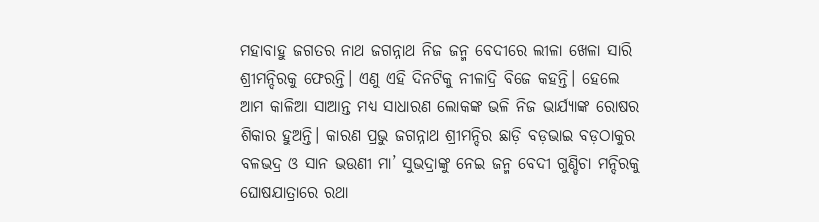ମହାବାହୁ ଜଗତର ନାଥ ଜଗନ୍ନାଥ ନିଜ ଜନ୍ମ ବେଦୀରେ ଲୀଳା ଖେଳା ସାରି ଶ୍ରୀମନ୍ଦିରକୁ ଫେରନ୍ତି। ଏଣୁ ଏହି ଦିନଟିକୁ ନୀଳାଦ୍ରି ବିଜେ କହନ୍ତି। ହେଲେ ଆମ କାଳିଆ ସାଆନ୍ତ ମଧ୍ୟ ସାଧାରଣ ଲୋକଙ୍କ ଭଳି ନିଜ ଭାର୍ଯ୍ୟାଙ୍କ ରୋଷର ଶିକାର ହୁଅନ୍ତି। କାରଣ ପ୍ରଭୁ ଜଗନ୍ନାଥ ଶ୍ରୀମନ୍ଦିର ଛାଡ଼ି ବଡ଼ଭାଇ ବଡ଼ଠାକୁର ବଳଭଦ୍ର ଓ ସାନ ଭଉଣୀ ମା’ ସୁଭଦ୍ରାଙ୍କୁ ନେଇ ଜନ୍ମ ବେଦୀ ଗୁଣ୍ଡିଚା ମନ୍ଦିରକୁ ଘୋଷଯାତ୍ରାରେ ରଥା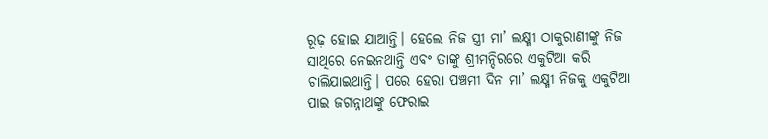ରୂଢ଼ ହୋଇ ଯାଆନ୍ତି। ହେଲେ ନିଜ ସ୍ତ୍ରୀ ମା’ ଲକ୍ଷ୍ମୀ ଠାକୁରାଣୀଙ୍କୁ ନିଜ ସାଥିରେ ନେଇନଥାନ୍ତି ଏବଂ ତାଙ୍କୁ ଶ୍ରୀମନ୍ଦିରରେ ଏକୁଟିଆ କରି ଚାଲିଯାଇଥାନ୍ତି। ପରେ ହେରା ପଞ୍ଚମୀ ଦିନ ମା’ ଲକ୍ଷ୍ମୀ ନିଜକୁ ଏକୁଟିଆ ପାଇ ଜଗନ୍ନାଥଙ୍କୁ ଫେରାଇ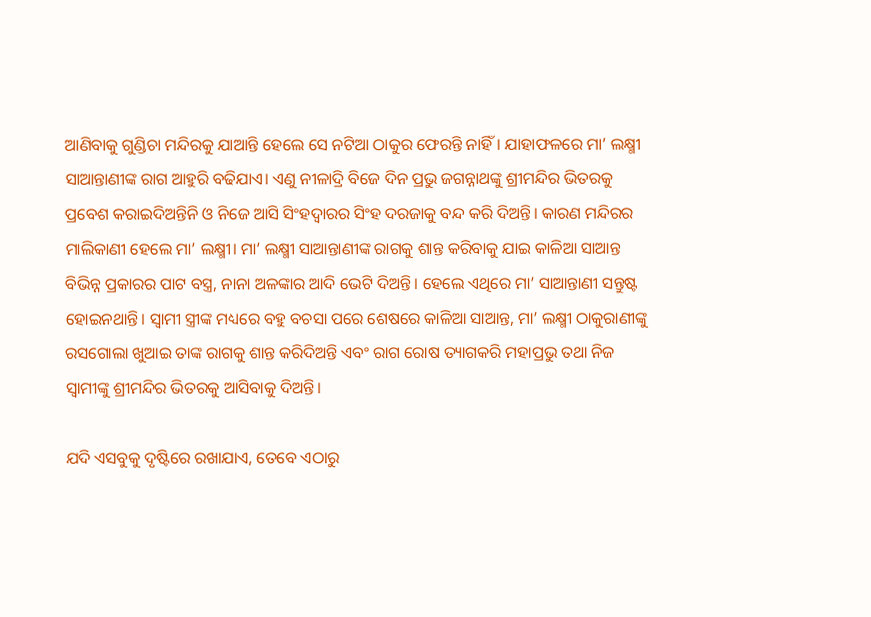ଆଣିବାକୁ ଗୁଣ୍ଡିଚା ମନ୍ଦିରକୁ ଯାଆନ୍ତି ହେଲେ ସେ ନଟିଆ ଠାକୁର ଫେରନ୍ତି ନାହିଁ। ଯାହାଫଳରେ ମା’ ଲକ୍ଷ୍ମୀ ସାଆନ୍ତାଣୀଙ୍କ ରାଗ ଆହୁରି ବଢିଯାଏ। ଏଣୁ ନୀଳାଦ୍ରି ବିଜେ ଦିନ ପ୍ରଭୁ ଜଗନ୍ନାଥଙ୍କୁ ଶ୍ରୀମନ୍ଦିର ଭିତରକୁ ପ୍ରବେଶ କରାଇଦିଅନ୍ତିନି ଓ ନିଜେ ଆସି ସିଂହଦ୍ୱାରର ସିଂହ ଦରଜାକୁ ବନ୍ଦ କରି ଦିଅନ୍ତି। କାରଣ ମନ୍ଦିରର ମାଲିକାଣୀ ହେଲେ ମା’ ଲକ୍ଷ୍ମୀ। ମା’ ଲକ୍ଷ୍ମୀ ସାଆନ୍ତାଣୀଙ୍କ ରାଗକୁ ଶାନ୍ତ କରିବାକୁ ଯାଇ କାଳିଆ ସାଆନ୍ତ ବିଭିନ୍ନ ପ୍ରକାରର ପାଟ ବସ୍ତ୍ର, ନାନା ଅଳଙ୍କାର ଆଦି ଭେଟି ଦିଅନ୍ତି। ହେଲେ ଏଥିରେ ମା’ ସାଆନ୍ତାଣୀ ସନ୍ତୁଷ୍ଟ ହୋଇନଥାନ୍ତି। ସ୍ୱାମୀ ସ୍ତ୍ରୀଙ୍କ ମଧ୍ୟରେ ବହୁ ବଚସା ପରେ ଶେଷରେ କାଳିଆ ସାଆନ୍ତ, ମା’ ଲକ୍ଷ୍ମୀ ଠାକୁରାଣୀଙ୍କୁ ରସଗୋଲା ଖୁଆଇ ତାଙ୍କ ରାଗକୁ ଶାନ୍ତ କରିଦିଅନ୍ତି ଏବଂ ରାଗ ରୋଷ ତ୍ୟାଗକରି ମହାପ୍ରଭୁ ତଥା ନିଜ ସ୍ୱାମୀଙ୍କୁ ଶ୍ରୀମନ୍ଦିର ଭିତରକୁ ଆସିବାକୁ ଦିଅନ୍ତି।

ଯଦି ଏସବୁକୁ ଦୃଷ୍ଟିରେ ରଖାଯାଏ, ତେବେ ଏଠାରୁ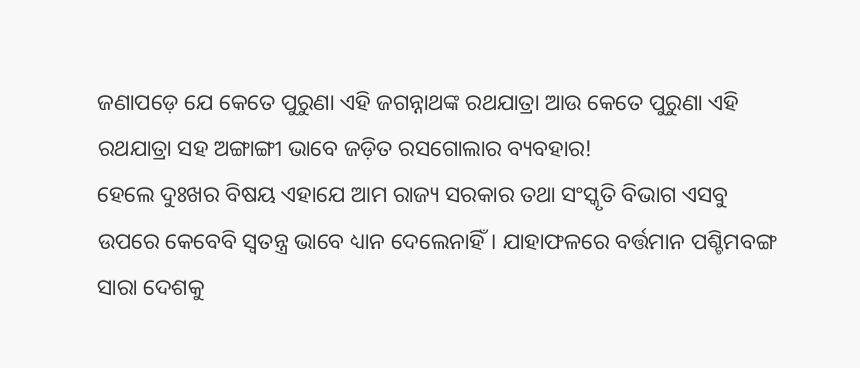ଜଣାପଡ଼େ ଯେ କେତେ ପୁରୁଣା ଏହି ଜଗନ୍ନାଥଙ୍କ ରଥଯାତ୍ରା ଆଉ କେତେ ପୁରୁଣା ଏହି ରଥଯାତ୍ରା ସହ ଅଙ୍ଗାଙ୍ଗୀ ଭାବେ ଜଡ଼ିତ ରସଗୋଲାର ବ୍ୟବହାର!
ହେଲେ ଦୁଃଖର ବିଷୟ ଏହାଯେ ଆମ ରାଜ୍ୟ ସରକାର ତଥା ସଂସ୍କୃତି ବିଭାଗ ଏସବୁ ଉପରେ କେବେବି ସ୍ଵତନ୍ତ୍ର ଭାବେ ଧ୍ୟାନ ଦେଲେନାହିଁ। ଯାହାଫଳରେ ବର୍ତ୍ତମାନ ପଶ୍ଚିମବଙ୍ଗ ସାରା ଦେଶକୁ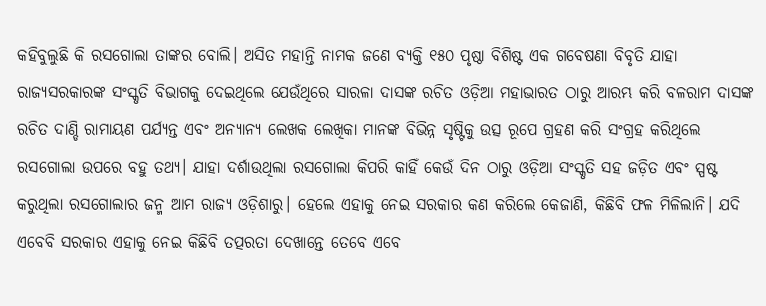କହିବୁଲୁଛି କି ରସଗୋଲା ତାଙ୍କର ବୋଲି। ଅସିତ ମହାନ୍ତି ନାମକ ଜଣେ ବ୍ୟକ୍ତି ୧୫୦ ପୃଷ୍ଠା ବିଶିଷ୍ଟ ଏକ ଗବେଷଣା ବିବୃତି ଯାହା ରାଜ୍ୟସରକାରଙ୍କ ସଂସ୍କୃତି ବିଭାଗକୁ ଦେଇଥିଲେ ଯେଉଁଥିରେ ସାରଳା ଦାସଙ୍କ ରଚିତ ଓଡ଼ିଆ ମହାଭାରତ ଠାରୁ ଆରମ୍ଭ କରି ବଳରାମ ଦାସଙ୍କ ରଚିତ ଦାଣ୍ଡି ରାମାୟଣ ପର୍ଯ୍ୟନ୍ତ ଏବଂ ଅନ୍ୟାନ୍ୟ ଲେଖକ ଲେଖିକା ମାନଙ୍କ ବିଭିନ୍ନ ସୃଷ୍ଟିକୁ ଉତ୍ସ ରୂପେ ଗ୍ରହଣ କରି ସଂଗ୍ରହ କରିଥିଲେ ରସଗୋଲା ଉପରେ ବହୁ ତଥ୍ୟ। ଯାହା ଦର୍ଶାଉଥିଲା ରସଗୋଲା କିପରି କାହିଁ କେଉଁ ଦିନ ଠାରୁ ଓଡ଼ିଆ ସଂସ୍କୃତି ସହ ଜଡ଼ିତ ଏବଂ ସ୍ପଷ୍ଟ କରୁଥିଲା ରସଗୋଲାର ଜନ୍ମ ଆମ ରାଜ୍ୟ ଓଡ଼ିଶାରୁ। ହେଲେ ଏହାକୁ ନେଇ ସରକାର କଣ କରିଲେ କେଜାଣି, କିଛିବି ଫଳ ମିଳିଲାନି। ଯଦି ଏବେବି ସରକାର ଏହାକୁ ନେଇ କିଛିବି ତତ୍ପରତା ଦେଖାନ୍ତେ ତେବେ ଏବେ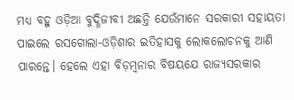ମଧ୍ୟ ବହୁ ଓଡ଼ିଆ ବୁଦ୍ଧିଜୀବୀ ଅଛନ୍ତି ଯେଉଁମାନେ ସରକାରୀ ସହାୟତା ପାଇଲେ ରସଗୋଲା-ଓଡ଼ିଶାର ଇତିହାସକୁ ଲୋକଲୋଚନକୁ ଆଣି ପାରନ୍ତେ। ହେଲେ ଏହା ବିଡ଼ମ୍ବନାର ବିଷୟଯେ ରାଜ୍ୟସରକାର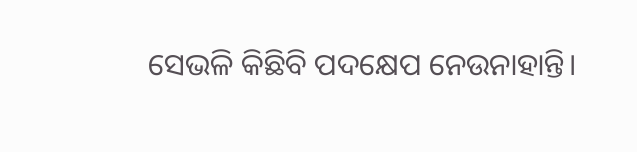ସେଭଳି କିଛିବି ପଦକ୍ଷେପ ନେଉନାହାନ୍ତି।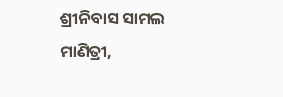ଶ୍ରୀନିବାସ ସାମଲ
ମାଣିତ୍ରୀ,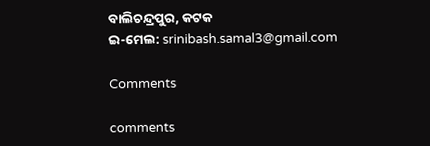ବାଲିଚନ୍ଦ୍ରପୁର, କଟକ
ଇ-ମେଲ: srinibash.samal3@gmail.com

Comments

comments